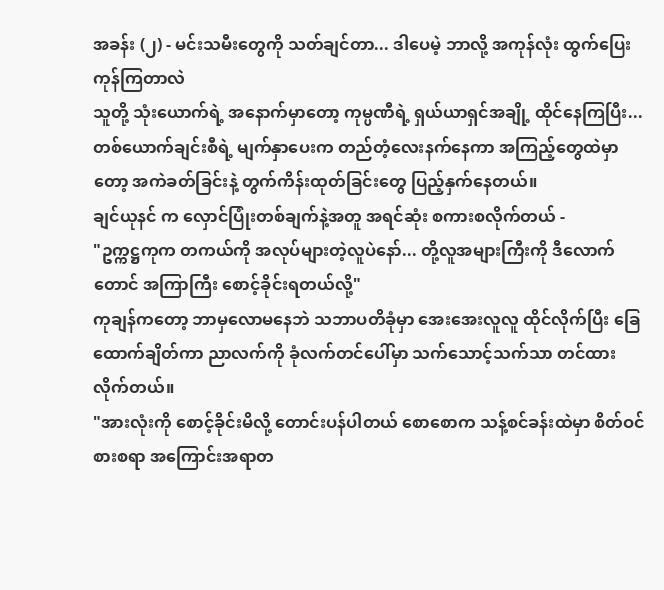အခန်း (၂) - မင်းသမီးတွေကို သတ်ချင်တာ... ဒါပေမဲ့ ဘာလို့ အကုန်လုံး ထွက်ပြေးကုန်ကြတာလဲ
သူတို့ သုံးယောက်ရဲ့ အနောက်မှာတော့ ကုမ္ပဏီရဲ့ ရှယ်ယာရှင်အချို့ ထိုင်နေကြပြီး... တစ်ယောက်ချင်းစီရဲ့ မျက်နှာပေးက တည်တံ့လေးနက်နေကာ အကြည့်တွေထဲမှာတော့ အကဲခတ်ခြင်းနဲ့ တွက်ကိန်းထုတ်ခြင်းတွေ ပြည့်နှက်နေတယ်။
ချင်ယုနင် က လှောင်ပြုံးတစ်ချက်နဲ့အတူ အရင်ဆုံး စကားစလိုက်တယ် -
"ဥက္ကဋ္ဌကုက တကယ်ကို အလုပ်များတဲ့လူပဲနော်... တို့လူအများကြီးကို ဒီလောက်တောင် အကြာကြီး စောင့်ခိုင်းရတယ်လို့"
ကုချန်ကတော့ ဘာမှလောမနေဘဲ သဘာပတိခုံမှာ အေးအေးလူလူ ထိုင်လိုက်ပြီး ခြေထောက်ချိတ်ကာ ညာလက်ကို ခုံလက်တင်ပေါ်မှာ သက်သောင့်သက်သာ တင်ထားလိုက်တယ်။
"အားလုံးကို စောင့်ခိုင်းမိလို့ တောင်းပန်ပါတယ် စောစောက သန့်စင်ခန်းထဲမှာ စိတ်ဝင်စားစရာ အကြောင်းအရာတ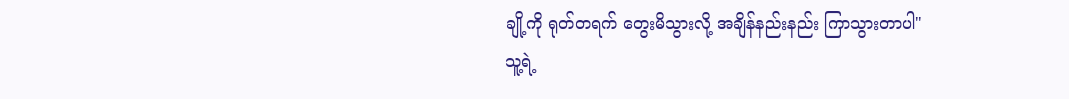ချို့ကို ရုတ်တရက် တွေးမိသွားလို့ အချိန်နည်းနည်း ကြာသွားတာပါ"
သူ့ရဲ့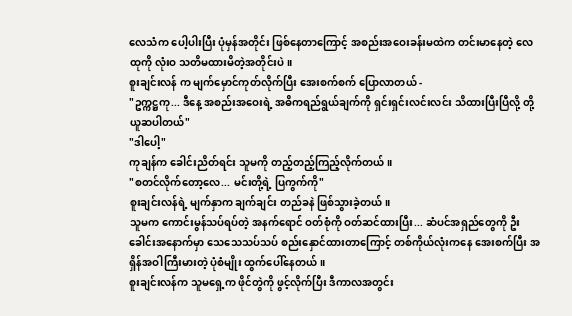လေသံက ပေါ့ပါးပြီး ပုံမှန်အတိုင်း ဖြစ်နေတာကြောင့် အစည်းအဝေးခန်းမထဲက တင်းမာနေတဲ့ လေထုကို လုံးဝ သတိမထားမိတဲ့အတိုင်းပဲ။
စူးချင်းလန် က မျက်မှောင်ကုတ်လိုက်ပြီး အေးစက်စက် ပြောလာတယ် -
"ဥက္ကဋ္ဌကု... ဒီနေ့ အစည်းအဝေးရဲ့ အဓိကရည်ရွယ်ချက်ကို ရှင်းရှင်းလင်းလင်း သိထားပြီးပြီလို့ တို့ ယူဆပါတယ်"
"ဒါပေါ့"
ကုချန်က ခေါင်းညိတ်ရင်း သူမကို တည့်တည့်ကြည့်လိုက်တယ်။
"စတင်လိုက်တော့လေ... မင်းတို့ရဲ့ ပြကွက်ကို"
စူးချင်းလန်ရဲ့ မျက်နှာက ချက်ချင်း တည်ခနဲ ဖြစ်သွားခဲ့တယ်။
သူမက ကောင်းမွန်သပ်ရပ်တဲ့ အနက်ရောင် ဝတ်စုံကို ဝတ်ဆင်ထားပြီး... ဆံပင်အရှည်တွေကို ဦးခေါင်းအနောက်မှာ သေသေသပ်သပ် စည်းနှောင်ထားတာကြောင့် တစ်ကိုယ်လုံးကနေ အေးစက်ပြီး အရှိန်အဝါကြီးမားတဲ့ ပုံစံမျိုး ထွက်ပေါ်နေတယ်။
စူးချင်းလန်က သူမရှေ့က ဖိုင်တွဲကို ဖွင့်လိုက်ပြီး ဒီကာလအတွင်း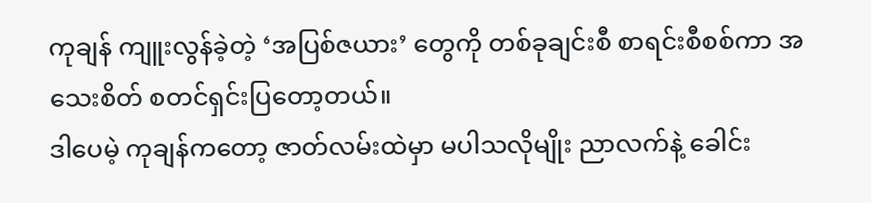ကုချန် ကျူးလွန်ခဲ့တဲ့ ‘အပြစ်ဇယား’ တွေကို တစ်ခုချင်းစီ စာရင်းစီစစ်ကာ အသေးစိတ် စတင်ရှင်းပြတော့တယ်။
ဒါပေမဲ့ ကုချန်ကတော့ ဇာတ်လမ်းထဲမှာ မပါသလိုမျိုး ညာလက်နဲ့ ခေါင်း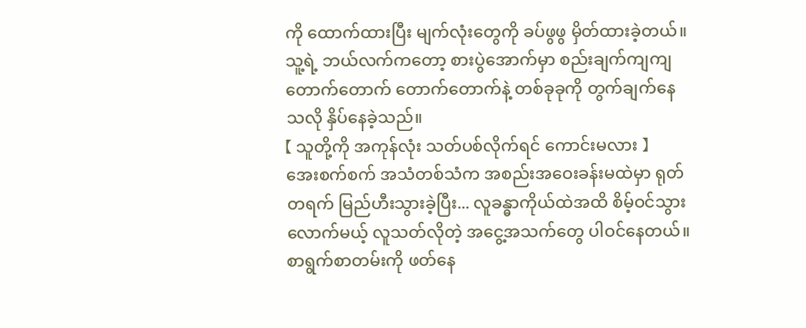ကို ထောက်ထားပြီး မျက်လုံးတွေကို ခပ်ဖွဖွ မှိတ်ထားခဲ့တယ်။
သူ့ရဲ့ ဘယ်လက်ကတော့ စားပွဲအောက်မှာ စည်းချက်ကျကျ တောက်တောက် တောက်တောက်နဲ့ တစ်ခုခုကို တွက်ချက်နေသလို နှိပ်နေခဲ့သည်။
【 သူတို့ကို အကုန်လုံး သတ်ပစ်လိုက်ရင် ကောင်းမလား 】
အေးစက်စက် အသံတစ်သံက အစည်းအဝေးခန်းမထဲမှာ ရုတ်တရက် မြည်ဟီးသွားခဲ့ပြီး... လူခန္ဓာကိုယ်ထဲအထိ စိမ့်ဝင်သွားလောက်မယ့် လူသတ်လိုတဲ့ အငွေ့အသက်တွေ ပါဝင်နေတယ်။
စာရွက်စာတမ်းကို ဖတ်နေ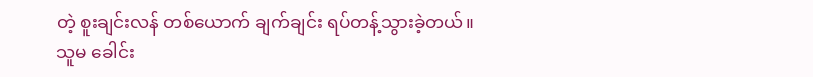တဲ့ စူးချင်းလန် တစ်ယောက် ချက်ချင်း ရပ်တန့်သွားခဲ့တယ်။
သူမ ခေါင်း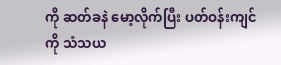ကို ဆတ်ခနဲ မော့လိုက်ပြီး ပတ်ဝန်းကျင်ကို သံသယ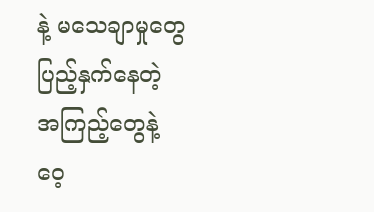နဲ့ မသေချာမှုတွေ ပြည့်နှက်နေတဲ့ အကြည့်တွေနဲ့ ဝေ့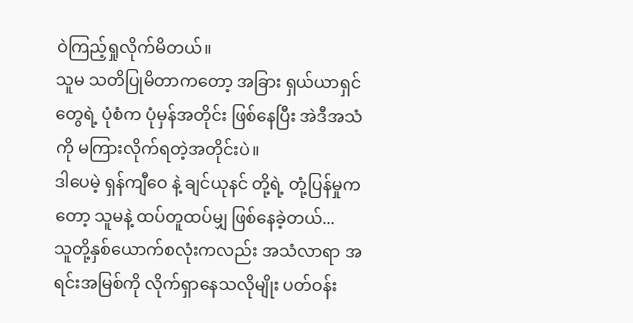ဝဲကြည့်ရှုလိုက်မိတယ်။
သူမ သတိပြုမိတာကတော့ အခြား ရှယ်ယာရှင်တွေရဲ့ ပုံစံက ပုံမှန်အတိုင်း ဖြစ်နေပြီး အဲဒီအသံကို မကြားလိုက်ရတဲ့အတိုင်းပဲ။
ဒါပေမဲ့ ရှန်ကျီဝေ နဲ့ ချင်ယုနင် တို့ရဲ့ တုံ့ပြန်မှုကတော့ သူမနဲ့ ထပ်တူထပ်မျှ ဖြစ်နေခဲ့တယ်...
သူတို့နှစ်ယောက်စလုံးကလည်း အသံလာရာ အရင်းအမြစ်ကို လိုက်ရှာနေသလိုမျိုး ပတ်ဝန်း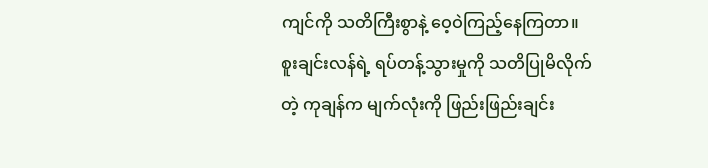ကျင်ကို သတိကြီးစွာနဲ့ ဝေ့ဝဲကြည့်နေကြတာ။
စူးချင်းလန်ရဲ့ ရပ်တန့်သွားမှုကို သတိပြုမိလိုက်တဲ့ ကုချန်က မျက်လုံးကို ဖြည်းဖြည်းချင်း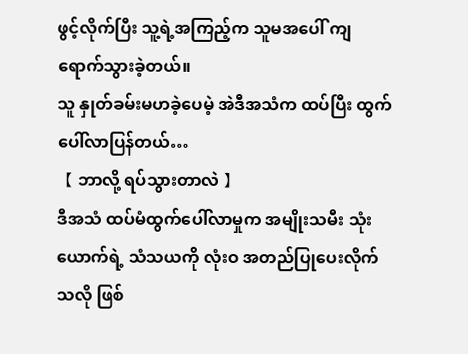ဖွင့်လိုက်ပြီး သူ့ရဲ့အကြည့်က သူမအပေါ် ကျရောက်သွားခဲ့တယ်။
သူ နှုတ်ခမ်းမဟခဲ့ပေမဲ့ အဲဒီအသံက ထပ်ပြီး ထွက်ပေါ်လာပြန်တယ်…
【 ဘာလို့ ရပ်သွားတာလဲ 】
ဒီအသံ ထပ်မံထွက်ပေါ်လာမှုက အမျိုးသမီး သုံးယောက်ရဲ့ သံသယကို လုံးဝ အတည်ပြုပေးလိုက်သလို ဖြစ်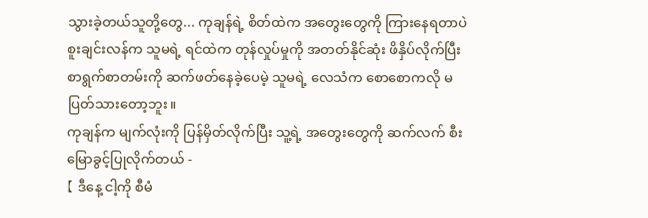သွားခဲ့တယ်သူတို့တွေ... ကုချန်ရဲ့ စိတ်ထဲက အတွေးတွေကို ကြားနေရတာပဲ
စူးချင်းလန်က သူမရဲ့ ရင်ထဲက တုန်လှုပ်မှုကို အတတ်နိုင်ဆုံး ဖိနှိပ်လိုက်ပြီး စာရွက်စာတမ်းကို ဆက်ဖတ်နေခဲ့ပေမဲ့ သူမရဲ့ လေသံက စောစောကလို မပြတ်သားတော့ဘူး။
ကုချန်က မျက်လုံးကို ပြန်မှိတ်လိုက်ပြီး သူ့ရဲ့ အတွေးတွေကို ဆက်လက် စီးမြောခွင့်ပြုလိုက်တယ် -
【 ဒီနေ့ ငါ့ကို စီမံ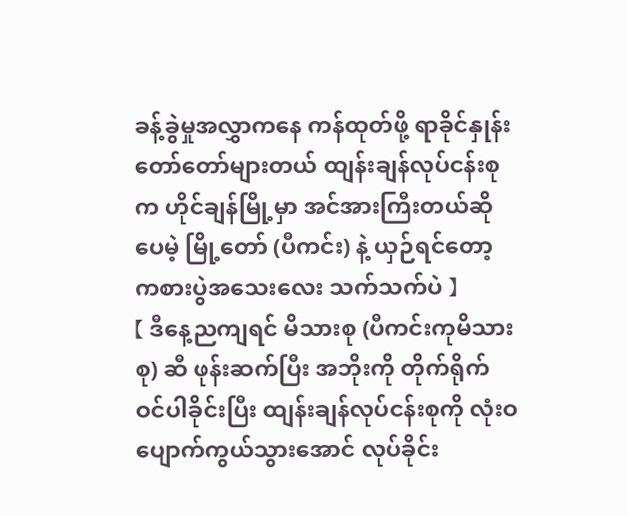ခန့်ခွဲမှုအလွှာကနေ ကန်ထုတ်ဖို့ ရာခိုင်နှုန်း တော်တော်များတယ် ထျန်းချန်လုပ်ငန်းစုက ဟိုင်ချန်မြို့မှာ အင်အားကြီးတယ်ဆိုပေမဲ့ မြို့တော် (ပီကင်း) နဲ့ ယှဉ်ရင်တော့ ကစားပွဲအသေးလေး သက်သက်ပဲ 】
【 ဒီနေ့ညကျရင် မိသားစု (ပီကင်းကုမိသားစု) ဆီ ဖုန်းဆက်ပြီး အဘိုးကို တိုက်ရိုက်ဝင်ပါခိုင်းပြီး ထျန်းချန်လုပ်ငန်းစုကို လုံးဝ ပျောက်ကွယ်သွားအောင် လုပ်ခိုင်း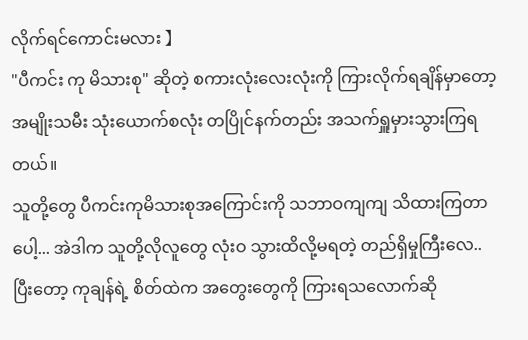လိုက်ရင်ကောင်းမလား 】
"ပီကင်း ကု မိသားစု" ဆိုတဲ့ စကားလုံးလေးလုံးကို ကြားလိုက်ရချိန်မှာတော့ အမျိုးသမီး သုံးယောက်စလုံး တပြိုင်နက်တည်း အသက်ရှူမှားသွားကြရတယ်။
သူတို့တွေ ပီကင်းကုမိသားစုအကြောင်းကို သဘာဝကျကျ သိထားကြတာပေါ့... အဲဒါက သူတို့လိုလူတွေ လုံးဝ သွားထိလို့မရတဲ့ တည်ရှိမှုကြီးလေ..
ပြီးတော့ ကုချန်ရဲ့ စိတ်ထဲက အတွေးတွေကို ကြားရသလောက်ဆို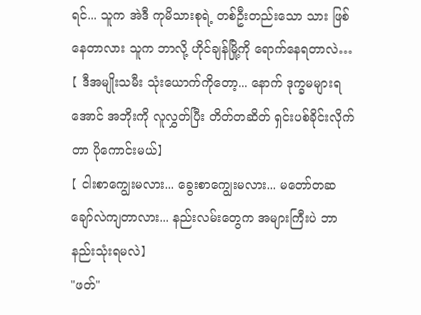ရင်... သူက အဲဒီ ကုမိသားစုရဲ့ တစ်ဦးတည်းသော သား ဖြစ်နေတာလား သူက ဘာလို့ ဟိုင်ချန်မြို့ကို ရောက်နေရတာလဲ…
【 ဒီအမျိုးသမီး သုံးယောက်ကိုတော့... နောက် ဒုက္ခမများရအောင် အဘိုးကို လူလွှတ်ပြီး တိတ်တဆိတ် ရှင်းပစ်ခိုင်းလိုက်တာ ပိုကောင်းမယ်】
【 ငါးစာကျွေးမလား... ခွေးစာကျွေးမလား... မတော်တဆ ချော်လဲကျတာလား... နည်းလမ်းတွေက အများကြီးပဲ ဘာနည်းသုံးရမလဲ】
"ဖတ်"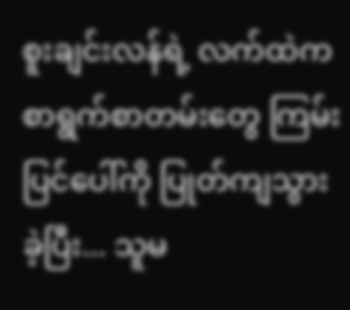စူးချင်းလန်ရဲ့ လက်ထဲက စာရွက်စာတမ်းတွေ ကြမ်းပြင်ပေါ်ကို ပြုတ်ကျသွားခဲ့ပြီး... သူမ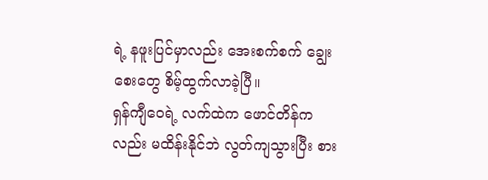ရဲ့ နဖူးပြင်မှာလည်း အေးစက်စက် ချွေးစေးတွေ စိမ့်ထွက်လာခဲ့ပြီ။
ရှန်ကျီဝေရဲ့ လက်ထဲက ဖောင်တိန်ကလည်း မထိန်းနိုင်ဘဲ လွတ်ကျသွားပြီး စား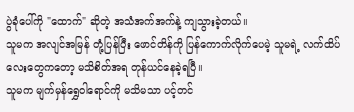ပွဲခုံပေါ်ကို "ထောက်" ဆိုတဲ့ အသံအက်အက်နဲ့ ကျသွားခဲ့တယ်။
သူမက အလျင်အမြန် တုံ့ပြန်ပြီး ဖောင်တိန်ကို ပြန်ကောက်လိုက်ပေမဲ့ သူမရဲ့ လက်ထိပ်လေးတွေကတော့ မသိစိတ်အရ တုန်ယင်နေခဲ့ရပြီ။
သူမက မျက်မှန်ရွှေဝါရောင်ကို မသိမသာ ပင့်တင်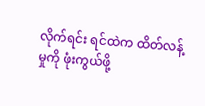လိုက်ရင်း ရင်ထဲက ထိတ်လန့်မှုကို ဖုံးကွယ်ဖို့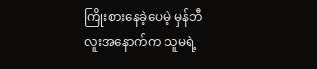ကြိုးစားနေခဲ့ပေမဲ့ မှန်ဘီလူးအနောက်က သူမရဲ့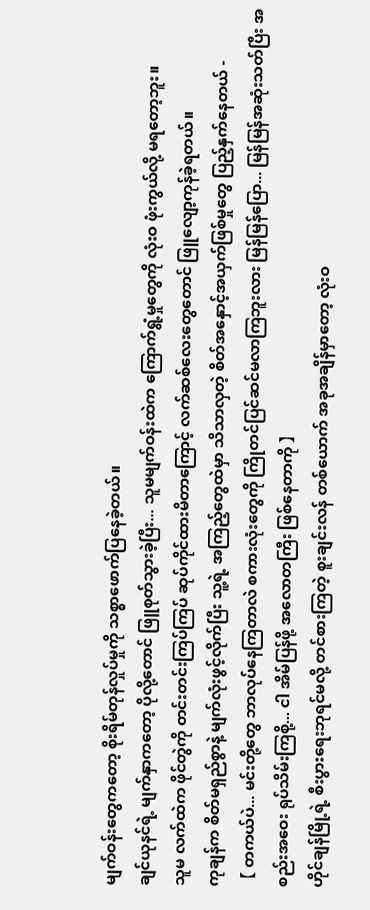မျက်ဝန်းတွေကတော့ စိုးရိမ်တုန်လှုပ်မှုကို သစ္စာဖောက်ပြနေခဲ့တယ်။
ချင်ယုနင်ရဲ့ မျက်နှာကတော့ ပိုလို့တောင် ဖြူစုတ်သွားခဲ့ပြီး... သူမမျက်ဝန်းထဲက ကြောက်ရွံ့မှုတွေကို လုံးဝ ဖုံးကွယ်လို့ မရတော့ဘူး။
သူမ လက်ထဲက ဖိုင်တွဲကို တင်းတင်းကြပ်ကြပ် ဆုပ်ကိုင်ထားမိတာကြောင့် လက်ဆစ်လေးတွေတောင် ဖြူလျော့ကုန်ခဲ့ရတယ်။
ကုချန်က စိတ်မရှည်စွာနဲ့ မျက်လုံးဖွင့်လိုက်ပြီး သူ့ရဲ့ အကြည့်တွေထဲမှာ သိသာလှတဲ့ စိတ်အနှောင့်အယှက်ဖြစ်မှုတွေ ပြည့်နှက်နေတယ် -
【 တကယ်ပဲ... မင်းတို့တွေ ဘာလုပ်နေကြတာလဲ စကားလုံးတွေကို ကြိုတင်ပြင်ဆင်မလာကြဘူးလား မြန်မြန်ပြော... မြန်မြန်အဆုံးသတ်ပြီး အစည်းအဝေး ရုပ်သိမ်းကြစို့... ငါ အိမ်ပြန်ဖို့ အလောတကြီး ဖြစ်နေတာကို 】
ဟိုင်ချန်မြို့ရဲ့ စီးပွားရေးဘုရင်မလို့ တင်စားကြတဲ့ စူးချင်းလန် တစ်ယောက် အခုအချိန်မှာတော့ လုံးဝ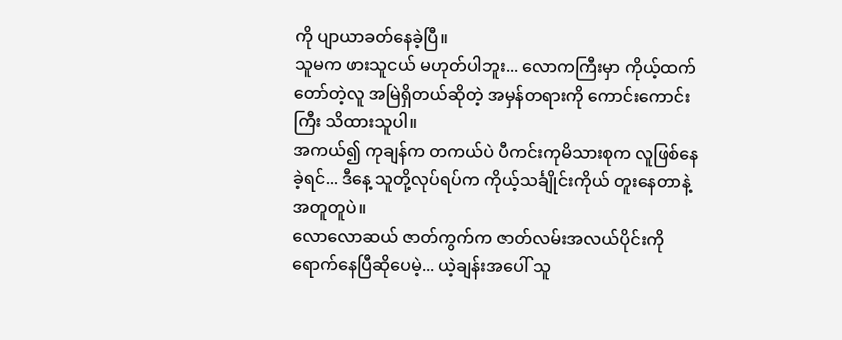ကို ပျာယာခတ်နေခဲ့ပြီ။
သူမက ဖားသူငယ် မဟုတ်ပါဘူး... လောကကြီးမှာ ကိုယ့်ထက်တော်တဲ့လူ အမြဲရှိတယ်ဆိုတဲ့ အမှန်တရားကို ကောင်းကောင်းကြီး သိထားသူပါ။
အကယ်၍ ကုချန်က တကယ်ပဲ ပီကင်းကုမိသားစုက လူဖြစ်နေခဲ့ရင်... ဒီနေ့ သူတို့လုပ်ရပ်က ကိုယ့်သင်္ချိုင်းကိုယ် တူးနေတာနဲ့ အတူတူပဲ။
လောလောဆယ် ဇာတ်ကွက်က ဇာတ်လမ်းအလယ်ပိုင်းကို ရောက်နေပြီဆိုပေမဲ့... ယဲ့ချန်းအပေါ် သူ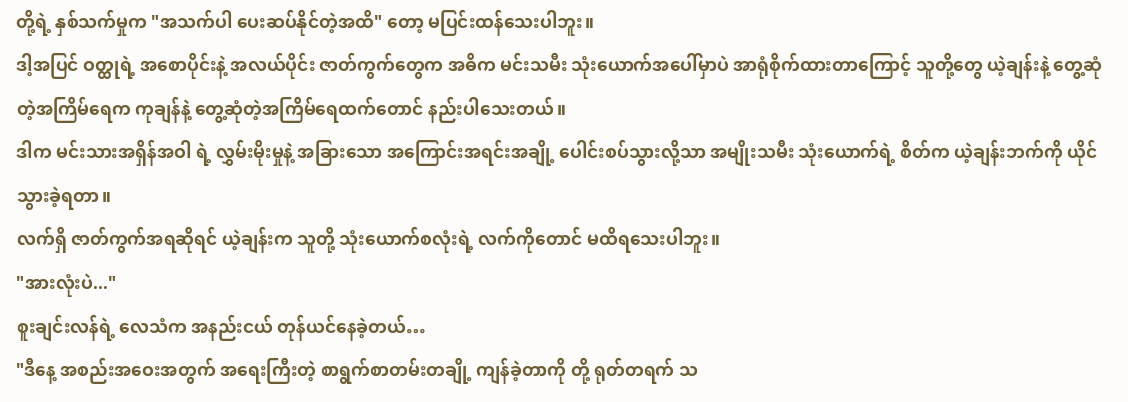တို့ရဲ့ နှစ်သက်မှုက "အသက်ပါ ပေးဆပ်နိုင်တဲ့အထိ" တော့ မပြင်းထန်သေးပါဘူး။
ဒါ့အပြင် ဝတ္ထုရဲ့ အစောပိုင်းနဲ့ အလယ်ပိုင်း ဇာတ်ကွက်တွေက အဓိက မင်းသမီး သုံးယောက်အပေါ်မှာပဲ အာရုံစိုက်ထားတာကြောင့် သူတို့တွေ ယဲ့ချန်းနဲ့ တွေ့ဆုံတဲ့အကြိမ်ရေက ကုချန်နဲ့ တွေ့ဆုံတဲ့အကြိမ်ရေထက်တောင် နည်းပါသေးတယ်။
ဒါက မင်းသားအရှိန်အဝါ ရဲ့ လွှမ်းမိုးမှုနဲ့ အခြားသော အကြောင်းအရင်းအချို့ ပေါင်းစပ်သွားလို့သာ အမျိုးသမီး သုံးယောက်ရဲ့ စိတ်က ယဲ့ချန်းဘက်ကို ယိုင်သွားခဲ့ရတာ။
လက်ရှိ ဇာတ်ကွက်အရဆိုရင် ယဲ့ချန်းက သူတို့ သုံးယောက်စလုံးရဲ့ လက်ကိုတောင် မထိရသေးပါဘူး။
"အားလုံးပဲ..."
စူးချင်းလန်ရဲ့ လေသံက အနည်းငယ် တုန်ယင်နေခဲ့တယ်…
"ဒီနေ့ အစည်းအဝေးအတွက် အရေးကြီးတဲ့ စာရွက်စာတမ်းတချို့ ကျန်ခဲ့တာကို တို့ ရုတ်တရက် သ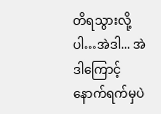တိရသွားလို့ပါ…အဲဒါ... အဲဒါကြောင့် နောက်ရက်မှပဲ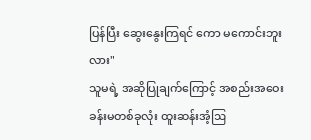ပြန်ပြီး ဆွေးနွေးကြရင် ကော မကောင်းဘူးလား"
သူမရဲ့ အဆိုပြုချက်ကြောင့် အစည်းအဝေးခန်းမတစ်ခုလုံး ထူးဆန်းအံ့ဩ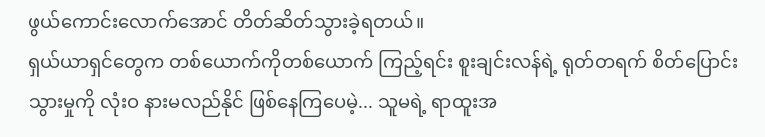ဖွယ်ကောင်းလောက်အောင် တိတ်ဆိတ်သွားခဲ့ရတယ်။
ရှယ်ယာရှင်တွေက တစ်ယောက်ကိုတစ်ယောက် ကြည့်ရင်း စူးချင်းလန်ရဲ့ ရုတ်တရက် စိတ်ပြောင်းသွားမှုကို လုံးဝ နားမလည်နိုင် ဖြစ်နေကြပေမဲ့... သူမရဲ့ ရာထူးအ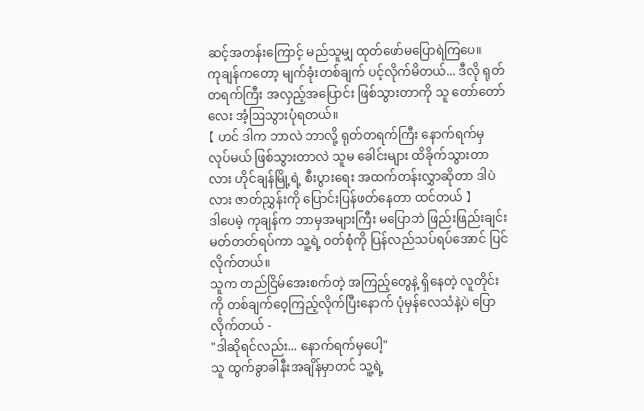ဆင့်အတန်းကြောင့် မည်သူမျှ ထုတ်ဖော်မပြောရဲကြပေ။
ကုချန်ကတော့ မျက်ခုံးတစ်ချက် ပင့်လိုက်မိတယ်... ဒီလို ရုတ်တရက်ကြီး အလှည့်အပြောင်း ဖြစ်သွားတာကို သူ တော်တော်လေး အံ့ဩသွားပုံရတယ်။
【 ဟင် ဒါက ဘာလဲ ဘာလို့ ရုတ်တရက်ကြီး နောက်ရက်မှ လုပ်မယ် ဖြစ်သွားတာလဲ သူမ ခေါင်းများ ထိခိုက်သွားတာလား ဟိုင်ချန်မြို့ရဲ့ စီးပွားရေး အထက်တန်းလွှာဆိုတာ ဒါပဲလား ဇာတ်ညွှန်းကို ပြောင်းပြန်ဖတ်နေတာ ထင်တယ် 】
ဒါပေမဲ့ ကုချန်က ဘာမှအများကြီး မပြောဘဲ ဖြည်းဖြည်းချင်း မတ်တတ်ရပ်ကာ သူ့ရဲ့ ဝတ်စုံကို ပြန်လည်သပ်ရပ်အောင် ပြင်လိုက်တယ်။
သူက တည်ငြိမ်အေးစက်တဲ့ အကြည့်တွေနဲ့ ရှိနေတဲ့ လူတိုင်းကို တစ်ချက်ဝေ့ကြည့်လိုက်ပြီးနောက် ပုံမှန်လေသံနဲ့ပဲ ပြောလိုက်တယ် -
"ဒါဆိုရင်လည်း... နောက်ရက်မှပေါ့"
သူ ထွက်ခွာခါနီးအချိန်မှာတင် သူ့ရဲ့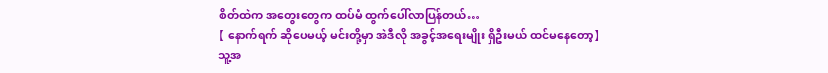စိတ်ထဲက အတွေးတွေက ထပ်မံ ထွက်ပေါ်လာပြန်တယ်…
【 နောက်ရက် ဆိုပေမယ့် မင်းတို့မှာ အဲဒီလို အခွင့်အရေးမျိုး ရှိဦးမယ် ထင်မနေတော့】
သူ့အ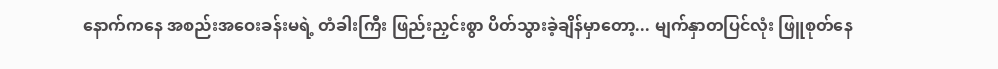နောက်ကနေ အစည်းအဝေးခန်းမရဲ့ တံခါးကြီး ဖြည်းညှင်းစွာ ပိတ်သွားခဲ့ချိန်မှာတော့... မျက်နှာတပြင်လုံး ဖြူစုတ်နေ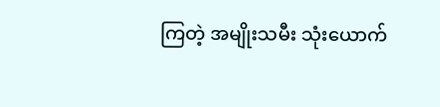ကြတဲ့ အမျိုးသမီး သုံးယောက်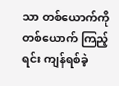သာ တစ်ယောက်ကိုတစ်ယောက် ကြည့်ရင်း ကျန်ရစ်ခဲ့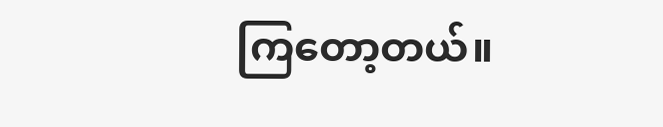ကြတော့တယ်။